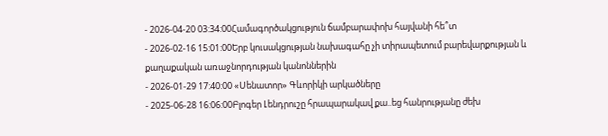- 2026-04-20 03:34:00Համագործակցություն ճամբարափոխ հայվանի հե՞տ
- 2026-02-16 15:01:00Երբ կուսակցության նախագահը չի տիրապետում բարեվարքության և քաղաքական առաջնորդության կանոններին
- 2026-01-29 17:40:00 «Սենատոր» Գևորիկի արկածները
- 2025-06-28 16:06:00Բլոգեր Լենդրուշը հրապարակավ քա..եց հանրությանը ժեխ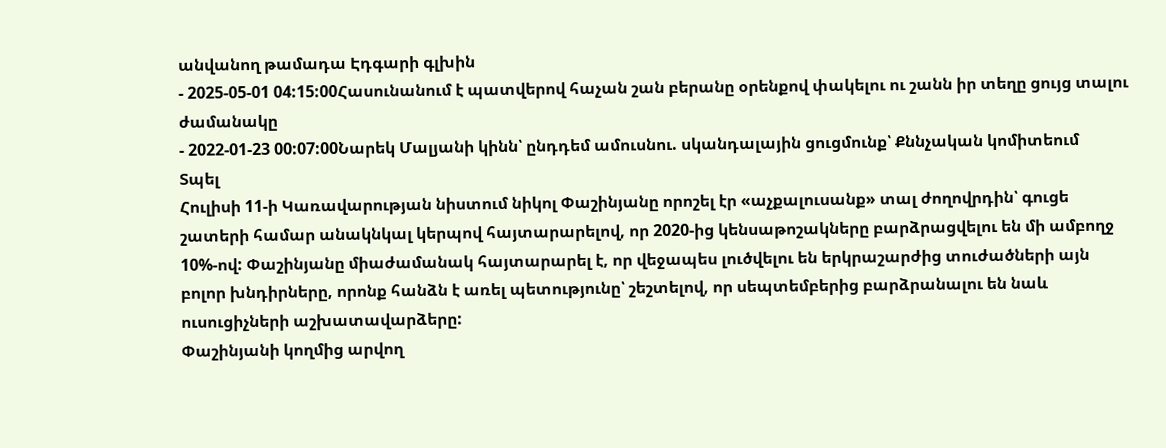անվանող թամադա Էդգարի գլխին
- 2025-05-01 04:15:00Հասունանում է պատվերով հաչան շան բերանը օրենքով փակելու ու շանն իր տեղը ցույց տալու ժամանակը
- 2022-01-23 00:07:00Նարեկ Մալյանի կինն՝ ընդդեմ ամուսնու. սկանդալային ցուցմունք՝ Քննչական կոմիտեում
Տպել
Հուլիսի 11-ի Կառավարության նիստում նիկոլ Փաշինյանը որոշել էր «աչքալուսանք» տալ ժողովրդին՝ գուցե շատերի համար անակնկալ կերպով հայտարարելով, որ 2020-ից կենսաթոշակները բարձրացվելու են մի ամբողջ 10%-ով: Փաշինյանը միաժամանակ հայտարարել է, որ վեջապես լուծվելու են երկրաշարժից տուժածների այն բոլոր խնդիրները, որոնք հանձն է առել պետությունը՝ շեշտելով, որ սեպտեմբերից բարձրանալու են նաև ուսուցիչների աշխատավարձերը:
Փաշինյանի կողմից արվող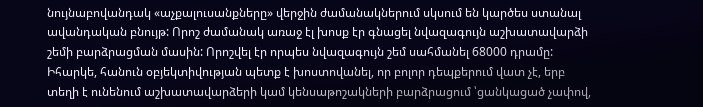նույնաբովանդակ «աչքալուսանքները» վերջին ժամանակներում սկսում են կարծես ստանալ ավանդական բնույթ: Որոշ ժամանակ առաջ էլ խոսք էր գնացել նվազագույն աշխատավարձի շեմի բարձրացման մասին: Որոշվել էր որպես նվազագույն շեմ սահմանել 68000 դրամը:
Իհարկե, հանուն օբյեկտիվության պետք է խոստովանել, որ բոլոր դեպքերում վատ չէ, երբ տեղի է ունենում աշխատավարձերի կամ կենսաթոշակների բարձրացում ՝ցանկացած չափով,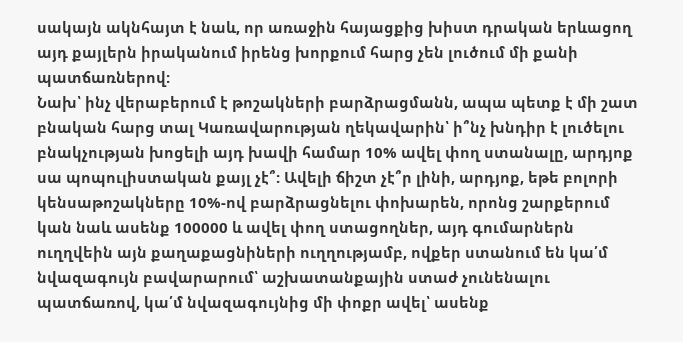սակայն ակնհայտ է նաև, որ առաջին հայացքից խիստ դրական երևացող այդ քայլերն իրականում իրենց խորքում հարց չեն լուծում մի քանի պատճառներով:
Նախ՝ ինչ վերաբերում է թոշակների բարձրացմանն, ապա պետք է մի շատ բնական հարց տալ Կառավարության ղեկավարին՝ ի՞նչ խնդիր է լուծելու բնակչության խոցելի այդ խավի համար 10% ավել փող ստանալը, արդյոք սա պոպուլիստական քայլ չէ՞: Ավելի ճիշտ չէ՞ր լինի, արդյոք, եթե բոլորի կենսաթոշակները 10%-ով բարձրացնելու փոխարեն, որոնց շարքերում կան նաև ասենք 100000 և ավել փող ստացողներ, այդ գումարներն ուղղվեին այն քաղաքացնիների ուղղությամբ, ովքեր ստանում են կա՛մ նվազագույն բավարարում՝ աշխատանքային ստաժ չունենալու պատճառով, կա՛մ նվազագույնից մի փոքր ավել՝ ասենք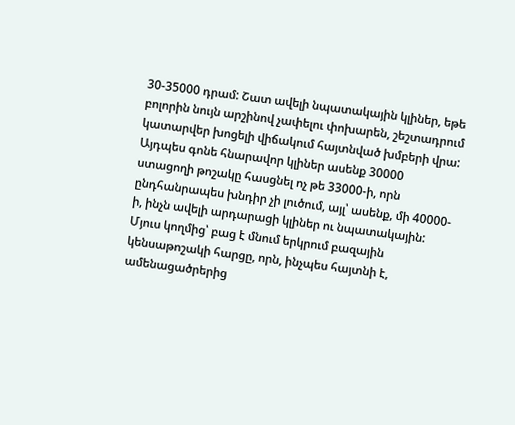30-35000 դրամ: Շատ ավելի նպատակային կլիներ, եթե բոլորին նույն արշինով չափելու փոխարեն, շեշտադրում կատարվեր խոցելի վիճակում հայտնված խմբերի վրա: Այդպես գոնե հնարավոր կլիներ ասենք 30000 ստացողի թոշակը հասցնել ոչ թե 33000-ի, որն ընդհանրապես խնդիր չի լուծում, այլ՝ ասենք, մի 40000-ի, ինչն ավելի արդարացի կլիներ ու նպատակային:
Մյուս կողմից՝ բաց է մնում երկրում բազային կենսաթոշակի հարցը, որն, ինչպես հայտնի է, ամենացածրերից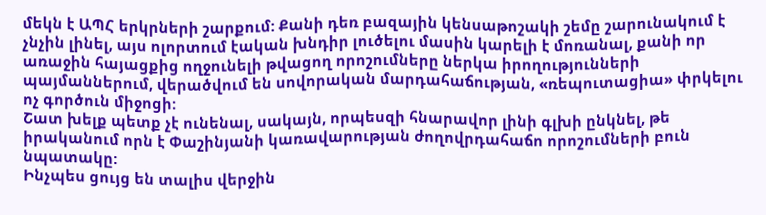մեկն է ԱՊՀ երկրների շարքում: Քանի դեռ բազային կենսաթոշակի շեմը շարունակում է չնչին լինել, այս ոլորտում էական խնդիր լուծելու մասին կարելի է մոռանալ, քանի որ առաջին հայացքից ողջունելի թվացող որոշումները ներկա իրողությունների պայմաններում, վերածվում են սովորական մարդահաճության, «ռեպուտացիա» փրկելու ոչ գործուն միջոցի:
Շատ խելք պետք չէ ունենալ, սակայն, որպեսզի հնարավոր լինի գլխի ընկնել, թե իրականում որն է Փաշինյանի կառավարության ժողովրդահաճո որոշումների բուն նպատակը:
Ինչպես ցույց են տալիս վերջին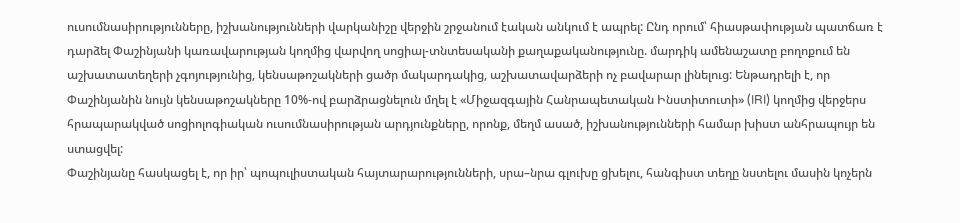ուսումնասիրությունները, իշխանությունների վարկանիշը վերջին շրջանում էական անկում է ապրել: Ընդ որում՝ հիասթափության պատճառ է դարձել Փաշինյանի կառավարության կողմից վարվող սոցիալ-տնտեսականի քաղաքականությունը. մարդիկ ամենաշատը բողոքում են աշխատատեղերի չգոյությունից, կենսաթոշակների ցածր մակարդակից, աշխատավարձերի ոչ բավարար լինելուց: Ենթադրելի է, որ Փաշինյանին նույն կենսաթոշակները 10%-ով բարձրացնելուն մղել է «Միջազգային Հանրապետական Ինստիտուտի» (IRI) կողմից վերջերս հրապարակված սոցիոլոգիական ուսումնասիրության արդյունքները, որոնք, մեղմ ասած, իշխանությունների համար խիստ անհրապույր են ստացվել:
Փաշինյանը հասկացել է, որ իր՝ պոպուլիստական հայտարարությունների, սրա–նրա գլուխը ցխելու, հանգիստ տեղը նստելու մասին կոչերն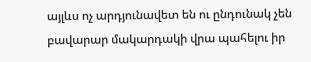այլևս ոչ արդյունավետ են ու ընդունակ չեն բավարար մակարդակի վրա պահելու իր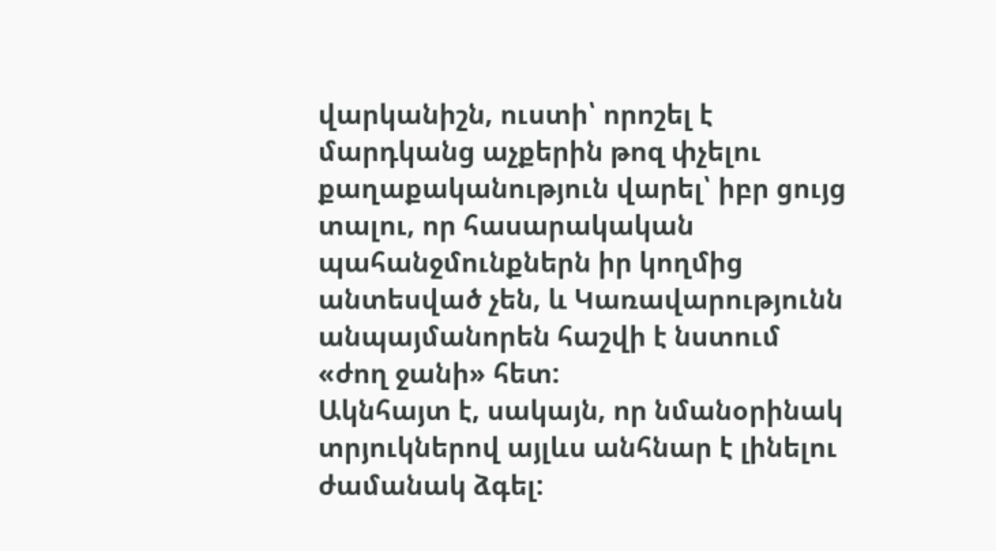վարկանիշն, ուստի՝ որոշել է մարդկանց աչքերին թոզ փչելու քաղաքականություն վարել՝ իբր ցույց տալու, որ հասարակական պահանջմունքներն իր կողմից անտեսված չեն, և Կառավարությունն անպայմանորեն հաշվի է նստում «ժող ջանի» հետ:
Ակնհայտ է, սակայն, որ նմանօրինակ տրյուկներով այլևս անհնար է լինելու ժամանակ ձգել: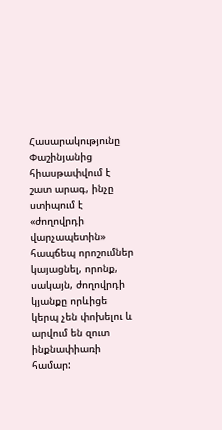Հասարակությունը Փաշինյանից հիասթափվում է շատ արագ, ինչը ստիպում է «ժողովրդի վարչապետին» հապճեպ որոշումներ կայացնել, որոնք, սակայն, ժողովրդի կյանքը որևիցե կերպ չեն փոխելու և արվում են զուտ ինքնափիառի համար: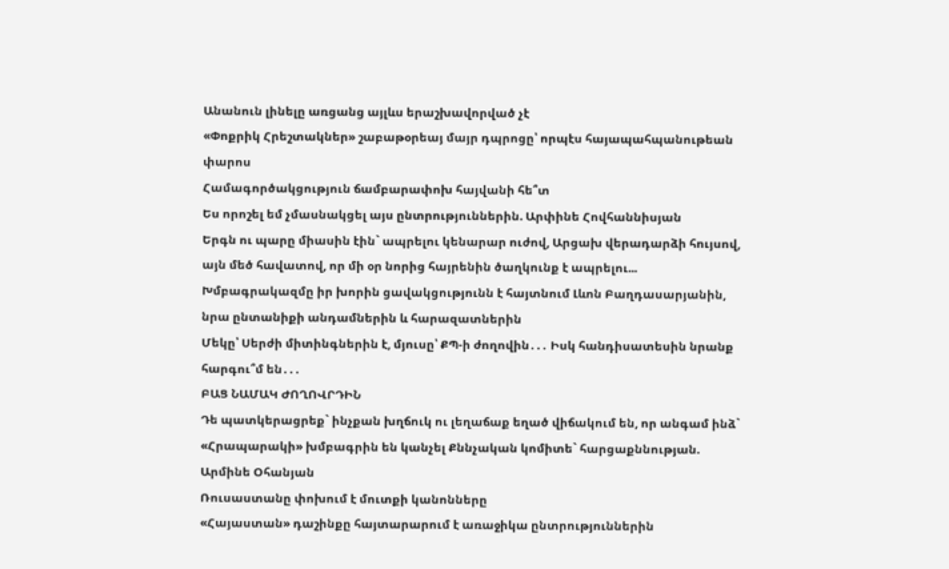Անանուն լինելը առցանց այլևս երաշխավորված չէ
«Փոքրիկ Հրեշտակներ» շաբաթօրեայ մայր դպրոցը՝ որպէս հայապահպանութեան փարոս
Համագործակցություն ճամբարափոխ հայվանի հե՞տ
Ես որոշել եմ չմասնակցել այս ընտրություններին. Արփինե Հովհաննիսյան
Երգն ու պարը միասին էին` ապրելու կենարար ուժով, Արցախ վերադարձի հույսով, այն մեծ հավատով, որ մի օր նորից հայրենին ծաղկունք է ապրելու...
Խմբագրակազմը իր խորին ցավակցությունն է հայտնում Լևոն Բաղդասարյանին, նրա ընտանիքի անդամներին և հարազատներին
Մեկը՝ Սերժի միտինգներին է, մյուսը՝ ՔՊ-ի ժողովին․․․ Իսկ հանդիսատեսին նրանք հարգու՞մ են․․․
ԲԱՑ ՆԱՄԱԿ ԺՈՂՈՎՐԴԻՆ
Դե պատկերացրեք` ինչքան խղճուկ ու լեղաճաք եղած վիճակում են, որ անգամ ինձ` «Հրապարակի» խմբագրին են կանչել Քննչական կոմիտե` հարցաքննության. Արմինե Օհանյան
Ռուսաստանը փոխում է մուտքի կանոնները
«Հայաստան» դաշինքը հայտարարում է առաջիկա ընտրություններին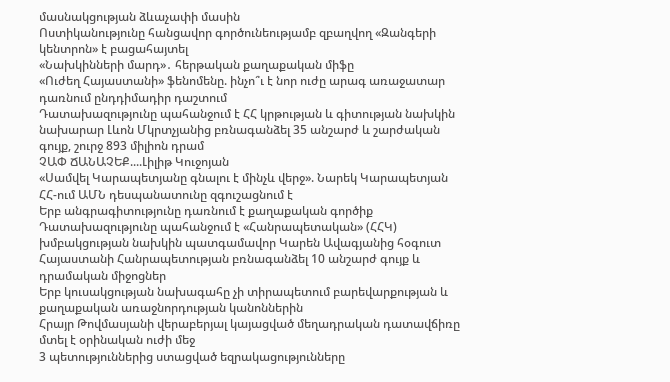մասնակցության ձևաչափի մասին
Ոստիկանությունը հանցավոր գործունեությամբ զբաղվող «Զանգերի կենտրոն» է բացահայտել
«Նախկինների մարդ»․ հերթական քաղաքական միֆը
«Ուժեղ Հայաստանի» ֆենոմենը. ինչո՞ւ է նոր ուժը արագ առաջատար դառնում ընդդիմադիր դաշտում
Դատախազությունը պահանջում է ՀՀ կրթության և գիտության նախկին նախարար Լևոն Մկրտչյանից բռնագանձել 35 անշարժ և շարժական գույք, շուրջ 893 միլիոն դրամ
ՉԱՓ ՃԱՆԱՉԵՔ....Լիլիթ Կուջոյան
«Սամվել Կարապետյանը գնալու է մինչև վերջ». Նարեկ Կարապետյան
ՀՀ-ում ԱՄՆ դեսպանատունը զգուշացնում է
Երբ անգրագիտությունը դառնում է քաղաքական գործիք
Դատախազությունը պահանջում է «Հանրապետական» (ՀՀԿ) խմբակցության նախկին պատգամավոր Կարեն Ավագյանից հօգուտ Հայաստանի Հանրապետության բռնագանձել 10 անշարժ գույք և դրամական միջոցներ
Երբ կուսակցության նախագահը չի տիրապետում բարեվարքության և քաղաքական առաջնորդության կանոններին
Հրայր Թովմասյանի վերաբերյալ կայացված մեղադրական դատավճիռը մտել է օրինական ուժի մեջ
3 պետություններից ստացված եզրակացությունները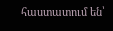հաստատում են՝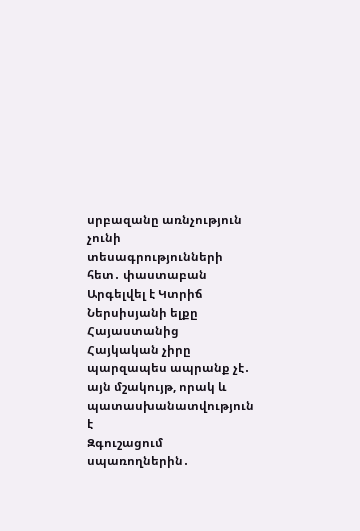սրբազանը առնչություն չունի տեսագրությունների հետ․ փաստաբան
Արգելվել է Կտրիճ Ներսիսյանի ելքը Հայաստանից
Հայկական չիրը պարզապես ապրանք չէ․ այն մշակույթ, որակ և պատասխանատվություն է
Զգուշացում սպառողներին․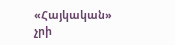«Հայկական» չրի